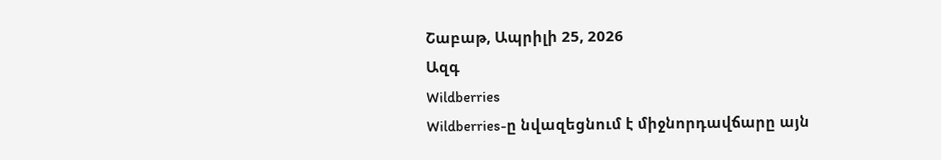Շաբաթ, Ապրիլի 25, 2026
Ազգ
Wildberries
Wildberries-ը նվազեցնում է միջնորդավճարը այն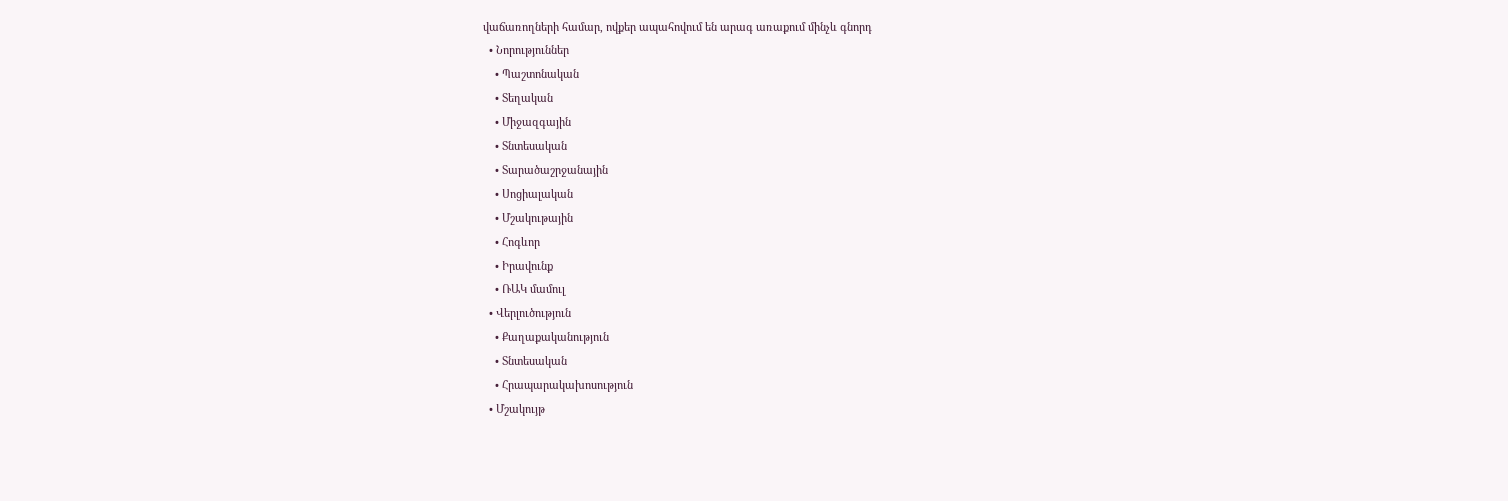վաճառողների համար, ովքեր ապահովում են արագ առաքում մինչև գնորդ
  • Նորություններ
    • Պաշտոնական
    • Տեղական
    • Միջազգային
    • Տնտեսական
    • Տարածաշրջանային
    • Սոցիալական
    • Մշակութային
    • Հոգևոր
    • Իրավունք
    • ՌԱԿ մամուլ
  • Վերլուծություն
    • Քաղաքականություն
    • Տնտեսական
    • Հրապարակախոսություն
  • Մշակույթ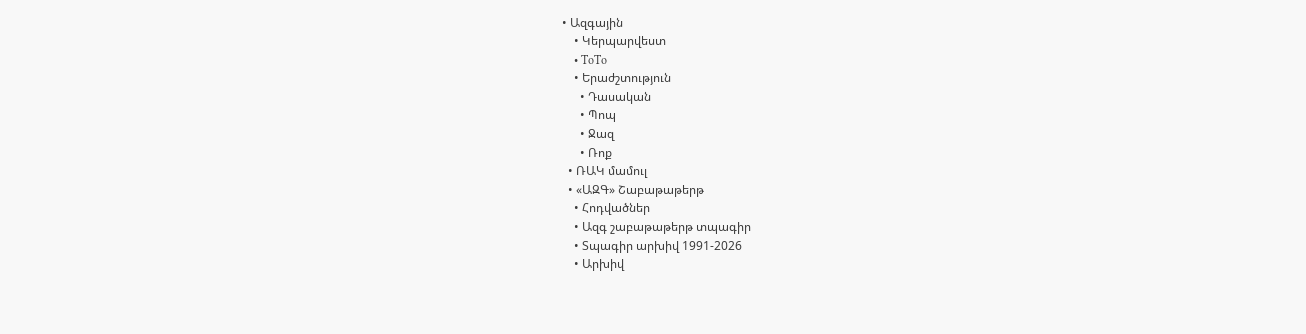• Ազգային
    • Կերպարվեստ
    • ToTo
    • Երաժշտություն
      • Դասական
      • Պոպ
      • Ջազ
      • Ռոք
  • ՌԱԿ մամուլ
  • «ԱԶԳ» Շաբաթաթերթ
    • Հոդվածներ
    • Ազգ շաբաթաթերթ տպագիր
    • Տպագիր արխիվ 1991-2026
    • Արխիվ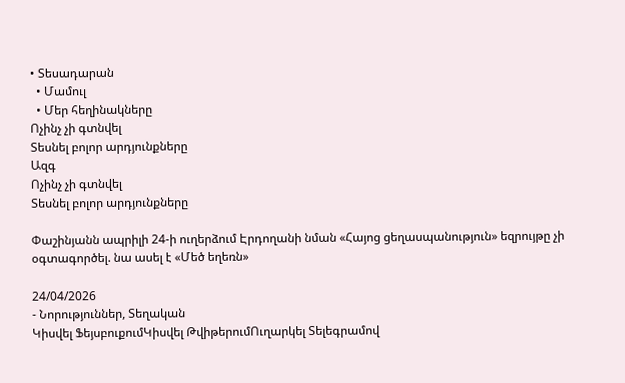• Տեսադարան
  • Մամուլ
  • Մեր հեղինակները
Ոչինչ չի գտնվել
Տեսնել բոլոր արդյունքները
Ազգ
Ոչինչ չի գտնվել
Տեսնել բոլոր արդյունքները

Փաշինյանն ապրիլի 24-ի ուղերձում Էրդողանի նման «Հայոց ցեղասպանություն» եզրույթը չի օգտագործել. նա ասել է «Մեծ եղեռն»

24/04/2026
- Նորություններ, Տեղական
Կիսվել ՖեյսբուքումԿիսվել ԹվիթերումՈւղարկել Տելեգրամով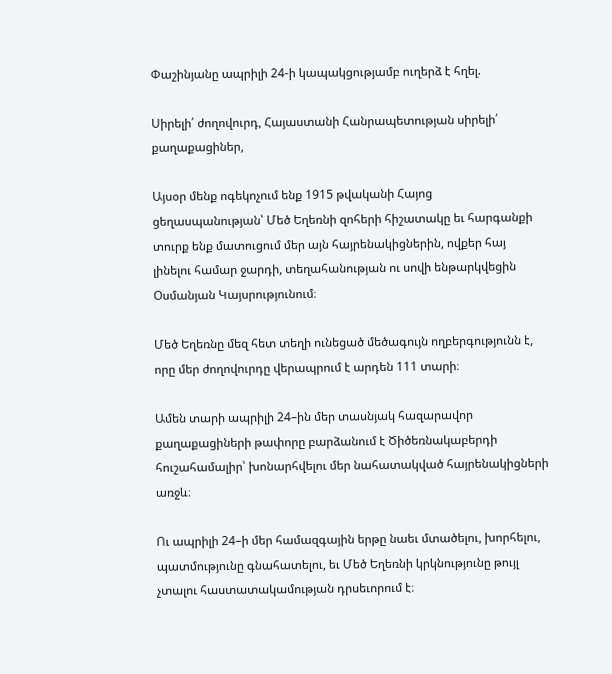Փաշինյանը ապրիլի 24-ի կապակցությամբ ուղերձ է հղել.

Սիրելի՛ ժողովուրդ, Հայաստանի Հանրապետության սիրելի՛ քաղաքացիներ,

Այսօր մենք ոգեկոչում ենք 1915 թվականի Հայոց ցեղասպանության՝ Մեծ Եղեռնի զոհերի հիշատակը եւ հարգանքի տուրք ենք մատուցում մեր այն հայրենակիցներին, ովքեր հայ լինելու համար ջարդի, տեղահանության ու սովի ենթարկվեցին Օսմանյան Կայսրությունում։

Մեծ Եղեռնը մեզ հետ տեղի ունեցած մեծագույն ողբերգությունն է, որը մեր ժողովուրդը վերապրում է արդեն 111 տարի։

Ամեն տարի ապրիլի 24–ին մեր տասնյակ հազարավոր քաղաքացիների թափորը բարձանում է Ծիծեռնակաբերդի հուշահամալիր՝ խոնարհվելու մեր նահատակված հայրենակիցների առջև։

Ու ապրիլի 24–ի մեր համազգային երթը նաեւ մտածելու, խորհելու, պատմությունը գնահատելու, եւ Մեծ Եղեռնի կրկնությունը թույլ չտալու հաստատակամության դրսեւորում է։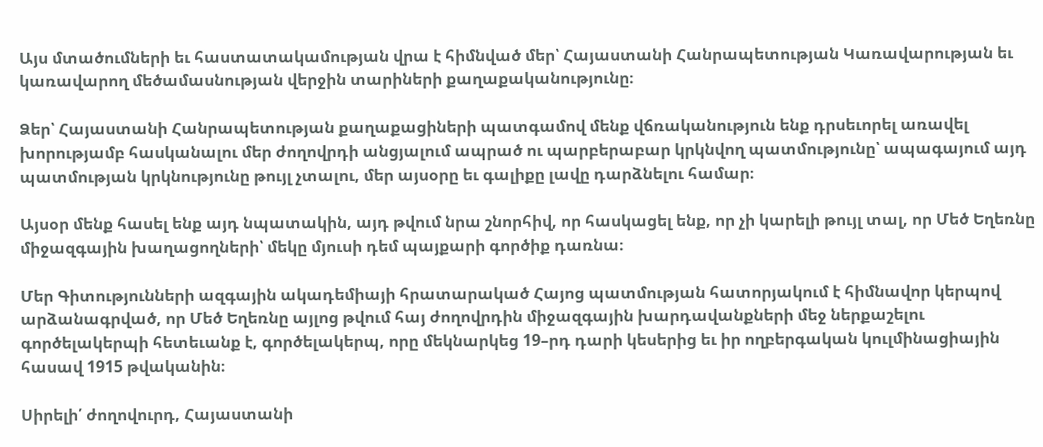Այս մտածումների եւ հաստատակամության վրա է հիմնված մեր՝ Հայաստանի Հանրապետության Կառավարության եւ կառավարող մեծամասնության վերջին տարիների քաղաքականությունը։

Ձեր՝ Հայաստանի Հանրապետության քաղաքացիների պատգամով մենք վճռականություն ենք դրսեւորել առավել խորությամբ հասկանալու մեր ժողովրդի անցյալում ապրած ու պարբերաբար կրկնվող պատմությունը՝ ապագայում այդ պատմության կրկնությունը թույլ չտալու, մեր այսօրը եւ գալիքը լավը դարձնելու համար։

Այսօր մենք հասել ենք այդ նպատակին, այդ թվում նրա շնորհիվ, որ հասկացել ենք, որ չի կարելի թույլ տալ, որ Մեծ Եղեռնը միջազգային խաղացողների՝ մեկը մյուսի դեմ պայքարի գործիք դառնա։

Մեր Գիտությունների ազգային ակադեմիայի հրատարակած Հայոց պատմության հատորյակում է հիմնավոր կերպով արձանագրված, որ Մեծ Եղեռնը այլոց թվում հայ ժողովրդին միջազգային խարդավանքների մեջ ներքաշելու գործելակերպի հետեւանք է, գործելակերպ, որը մեկնարկեց 19–րդ դարի կեսերից եւ իր ողբերգական կուլմինացիային հասավ 1915 թվականին։

Սիրելի՛ ժողովուրդ, Հայաստանի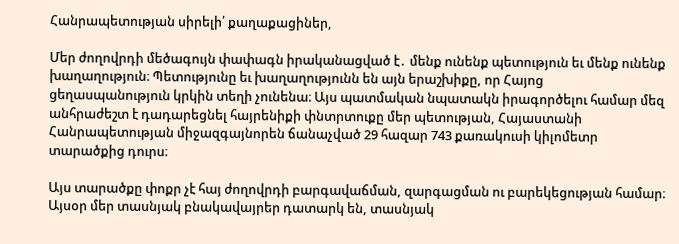Հանրապետության սիրելի՛ քաղաքացիներ,

Մեր ժողովրդի մեծագույն փափագն իրականացված է․ մենք ունենք պետություն եւ մենք ունենք խաղաղություն։ Պետությունը եւ խաղաղությունն են այն երաշխիքը, որ Հայոց ցեղասպանություն կրկին տեղի չունենա։ Այս պատմական նպատակն իրագործելու համար մեզ անհրաժեշտ է դադարեցնել հայրենիքի փնտրտուքը մեր պետության, Հայաստանի Հանրապետության միջազգայնորեն ճանաչված 29 հազար 743 քառակուսի կիլոմետր տարածքից դուրս։

Այս տարածքը փոքր չէ հայ ժողովրդի բարգավաճման, զարգացման ու բարեկեցության համար։ Այսօր մեր տասնյակ բնակավայրեր դատարկ են, տասնյակ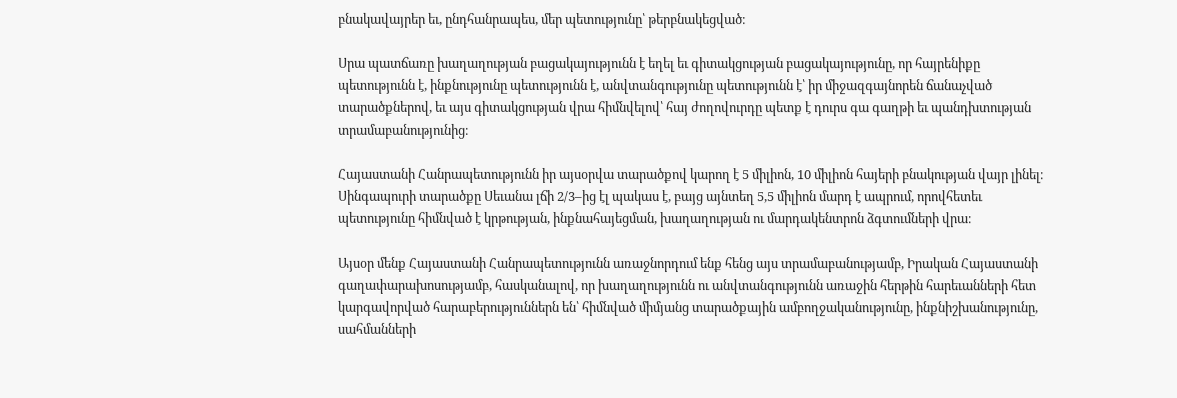բնակավայրեր եւ, ընդհանրապես, մեր պետությունը՝ թերբնակեցված։

Սրա պատճառը խաղաղության բացակայությունն է եղել եւ գիտակցության բացակայությունը, որ հայրենիքը պետությունն է, ինքնությունը պետությունն է, անվտանգությունը պետությունն է՝ իր միջազգայնորեն ճանաչված տարածքներով, եւ այս գիտակցության վրա հիմնվելով՝ հայ ժողովուրդը պետք է դուրս գա գաղթի եւ պանդխտության տրամաբանությունից։

Հայաստանի Հանրապետությունն իր այսօրվա տարածքով կարող է 5 միլիոն, 10 միլիոն հայերի բնակության վայր լինել։ Սինգապուրի տարածքը Սեւանա լճի 2/3–ից էլ պակաս է, բայց այնտեղ 5,5 միլիոն մարդ է ապրում, որովհետեւ պետությունը հիմնված է կրթության, ինքնահայեցման, խաղաղության ու մարդակենտրոն ձգտումների վրա։

Այսօր մենք Հայաստանի Հանրապետությունն առաջնորդում ենք հենց այս տրամաբանությամբ, Իրական Հայաստանի գաղափարախոսությամբ, հասկանալով, որ խաղաղությունն ու անվտանգությունն առաջին հերթին հարեւանների հետ կարգավորված հարաբերություններն են՝ հիմնված միմյանց տարածքային ամբողջականությունը, ինքնիշխանությունը, սահմանների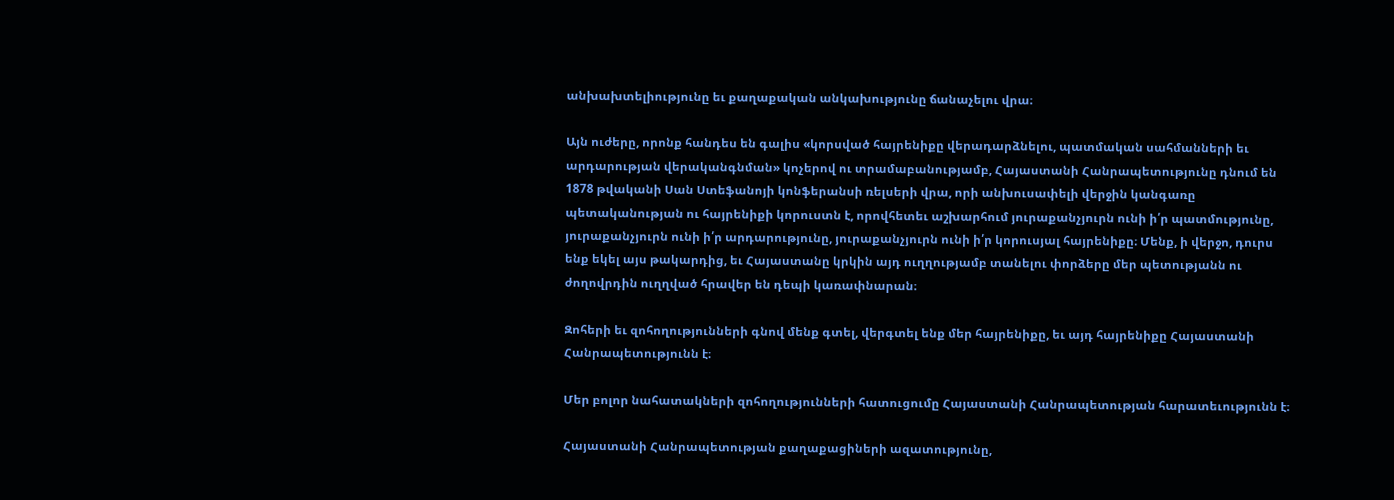անխախտելիությունը եւ քաղաքական անկախությունը ճանաչելու վրա։

Այն ուժերը, որոնք հանդես են գալիս «կորսված հայրենիքը վերադարձնելու, պատմական սահմանների եւ արդարության վերականգնման» կոչերով ու տրամաբանությամբ, Հայաստանի Հանրապետությունը դնում են 1878 թվականի Սան Ստեֆանոյի կոնֆերանսի ռելսերի վրա, որի անխուսափելի վերջին կանգառը պետականության ու հայրենիքի կորուստն է, որովհետեւ աշխարհում յուրաքանչյուրն ունի ի՛ր պատմությունը, յուրաքանչյուրն ունի ի՛ր արդարությունը, յուրաքանչյուրն ունի ի՛ր կորուսյալ հայրենիքը։ Մենք, ի վերջո, դուրս ենք եկել այս թակարդից, եւ Հայաստանը կրկին այդ ուղղությամբ տանելու փորձերը մեր պետությանն ու ժողովրդին ուղղված հրավեր են դեպի կառափնարան։

Զոհերի եւ զոհողությունների գնով մենք գտել, վերգտել ենք մեր հայրենիքը, եւ այդ հայրենիքը Հայաստանի Հանրապետությունն է։

Մեր բոլոր նահատակների զոհողությունների հատուցումը Հայաստանի Հանրապետության հարատեւությունն է։

Հայաստանի Հանրապետության քաղաքացիների ազատությունը,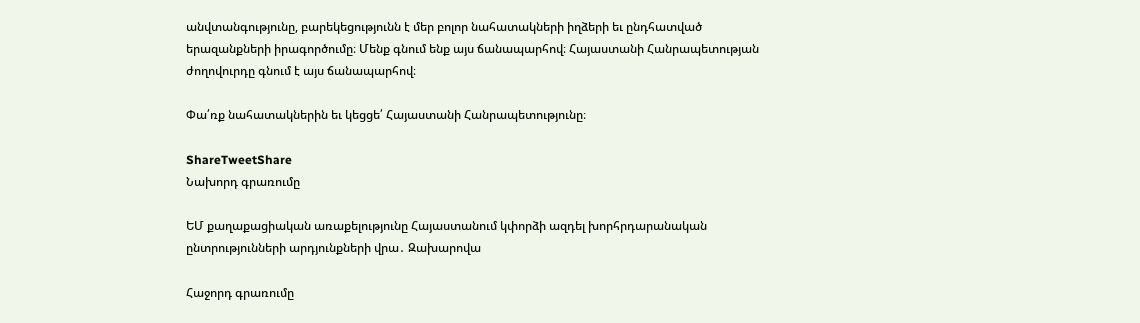անվտանգությունը, բարեկեցությունն է մեր բոլոր նահատակների իղձերի եւ ընդհատված երազանքների իրագործումը։ Մենք գնում ենք այս ճանապարհով։ Հայաստանի Հանրապետության ժողովուրդը գնում է այս ճանապարհով։

Փա՛ռք նահատակներին եւ կեցցե՛ Հայաստանի Հանրապետությունը։

ShareTweetShare
Նախորդ գրառումը

ԵՄ քաղաքացիական առաքելությունը Հայաստանում կփորձի ազդել խորհրդարանական ընտրությունների արդյունքների վրա․ Զախարովա

Հաջորդ գրառումը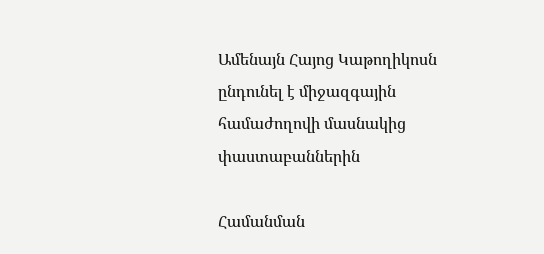Ամենայն Հայոց Կաթողիկոսն ընդունել է միջազգային համաժողովի մասնակից փաստաբաններին

Համանման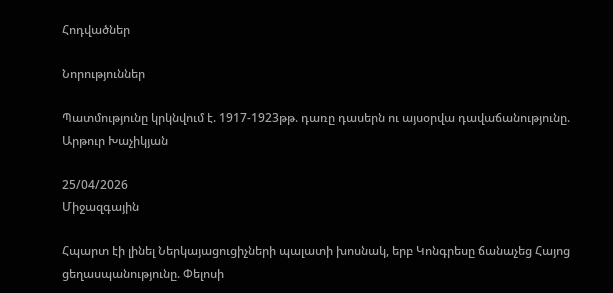Հոդվածներ

Նորություններ

Պատմությունը կրկնվում է. 1917-1923թթ. դառը դասերն ու այսօրվա դավաճանությունը. Արթուր Խաչիկյան

25/04/2026
Միջազգային

Հպարտ էի լինել Ներկայացուցիչների պալատի խոսնակ, երբ Կոնգրեսը ճանաչեց Հայոց ցեղասպանությունը. Փելոսի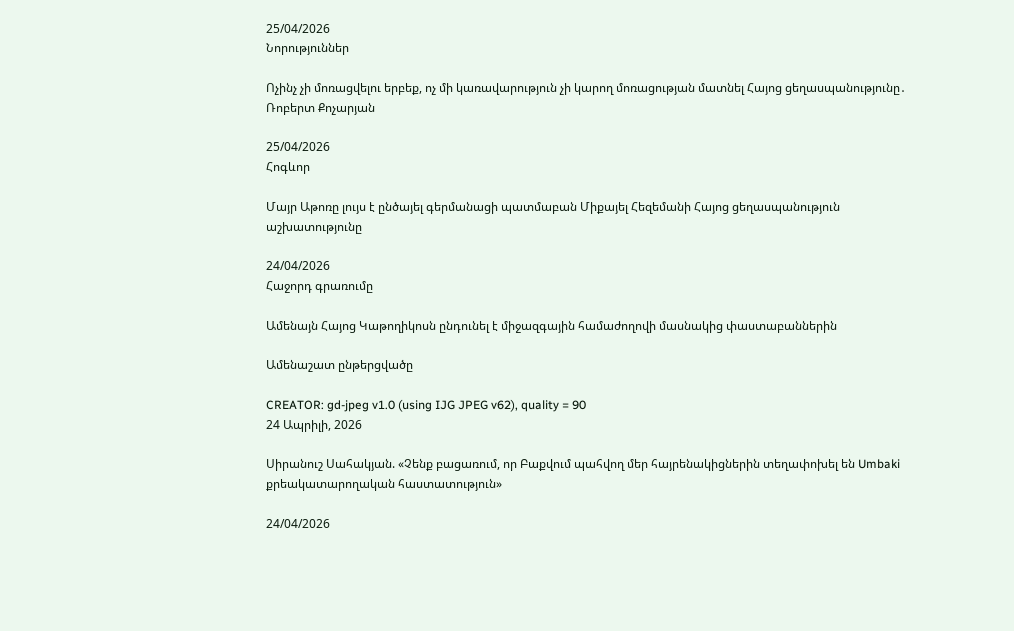25/04/2026
Նորություններ

Ոչինչ չի մոռացվելու երբեք, ոչ մի կառավարություն չի կարող մոռացության մատնել Հայոց ցեղասպանությունը․ Ռոբերտ Քոչարյան

25/04/2026
Հոգևոր

Մայր Աթոռը լույս է ընծայել գերմանացի պատմաբան Միքայել Հեզեմանի Հայոց ցեղասպանություն աշխատությունը

24/04/2026
Հաջորդ գրառումը

Ամենայն Հայոց Կաթողիկոսն ընդունել է միջազգային համաժողովի մասնակից փաստաբաններին

Ամենաշատ ընթերցվածը

CREATOR: gd-jpeg v1.0 (using IJG JPEG v62), quality = 90
24 Ապրիլի, 2026

Սիրանուշ Սահակյան. «Չենք բացառում, որ Բաքվում պահվող մեր հայրենակիցներին տեղափոխել են Umbaki քրեակատարողական հաստատություն»

24/04/2026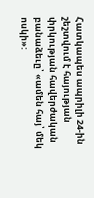Հատկապես ապրիլի 24-ին շեշտվում է հայության փրկության հավերժական բանաձեւը՝ «ամեն հայ՝ մեկ ոսկի»: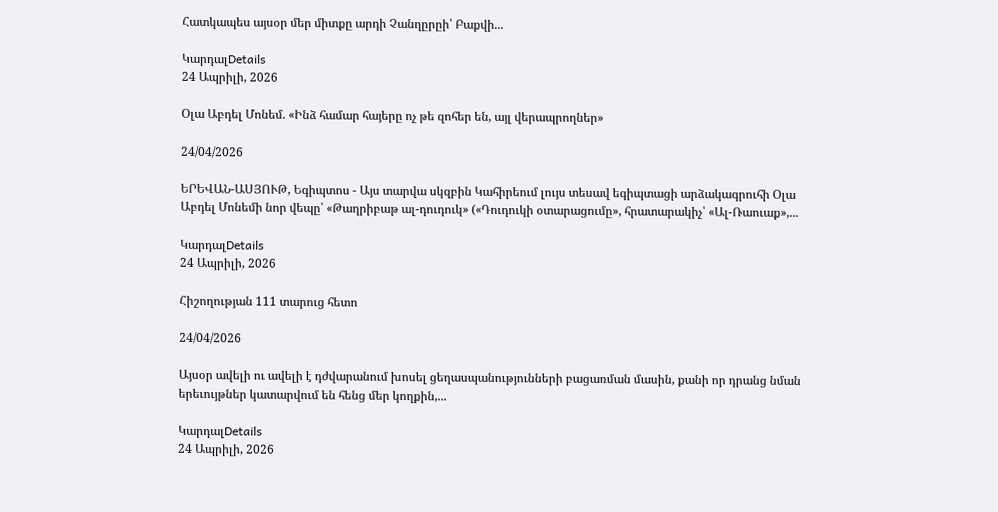Հատկապես այսօր մեր միտքը արդի Չանղըրըի՝ Բաքվի...

ԿարդալDetails
24 Ապրիլի, 2026

Օլա Աբդել Մոնեմ. «Ինձ համար հայերը ոչ թե զոհեր են, այլ վերապրողներ»

24/04/2026

ԵՐԵՎԱՆ-ԱՍՅՈՒԹ, Եգիպտոս - Այս տարվա սկզբին Կահիրեում լույս տեսավ եգիպտացի արձակագրուհի Օլա Աբդել Մոնեմի նոր վեպը՝ «Թաղրիբաթ ալ-դուդուկ» («Դուդուկի օտարացումը», հրատարակիչ՝ «Ալ-Ռաուաք»,...

ԿարդալDetails
24 Ապրիլի, 2026

Հիշողության 111 տարուց հետո

24/04/2026

Այսօր ավելի ու ավելի է դժվարանում խոսել ցեղասպանությունների բացառման մասին, քանի որ դրանց նման երեւույթներ կատարվում են հենց մեր կողքին,...

ԿարդալDetails
24 Ապրիլի, 2026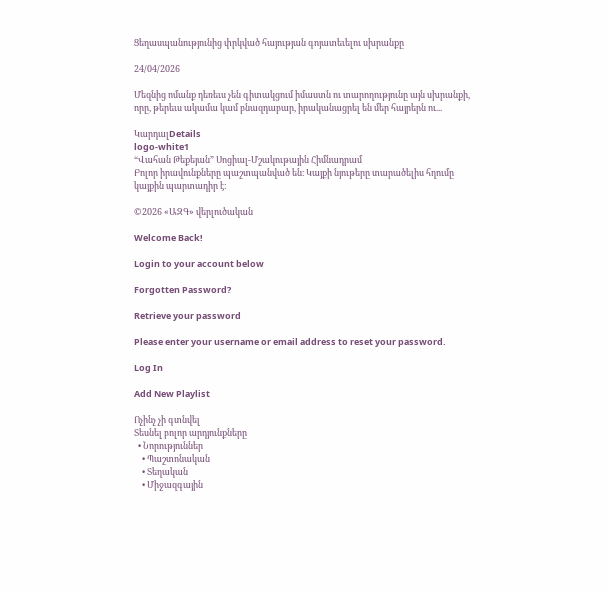Ցեղասպանությունից փրկված հայության գոյատեւելու սխրանքը

24/04/2026

Մեզնից ոմանք դեռեւս չեն գիտակցում իմաստն ու տարողությունը այն սխրանքի, որը, թերեւս ակամա կամ բնազդաբար, իրականացրել են մեր հայրերն ու...

ԿարդալDetails
logo-white1
“Վահան Թեքեյան” Սոցիալ-Մշակութային Հիմնադրամ
Բոլոր իրավունքները պաշտպանված են։ Կայքի նյութերը տարածելիս հղումը կայքին պարտադիր է։

©2026 «ԱԶԳ» վերլուծական

Welcome Back!

Login to your account below

Forgotten Password?

Retrieve your password

Please enter your username or email address to reset your password.

Log In

Add New Playlist

Ոչինչ չի գտնվել
Տեսնել բոլոր արդյունքները
  • Նորություններ
    • Պաշտոնական
    • Տեղական
    • Միջազգային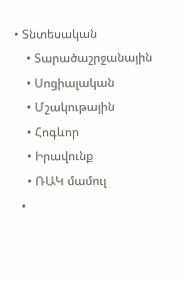• Տնտեսական
    • Տարածաշրջանային
    • Սոցիալական
    • Մշակութային
    • Հոգևոր
    • Իրավունք
    • ՌԱԿ մամուլ
  •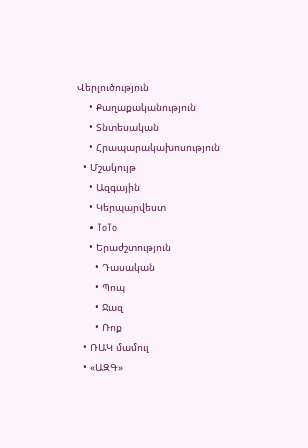Վերլուծություն
    • Քաղաքականություն
    • Տնտեսական
    • Հրապարակախոսություն
  • Մշակույթ
    • Ազգային
    • Կերպարվեստ
    • ToTo
    • Երաժշտություն
      • Դասական
      • Պոպ
      • Ջազ
      • Ռոք
  • ՌԱԿ մամուլ
  • «ԱԶԳ»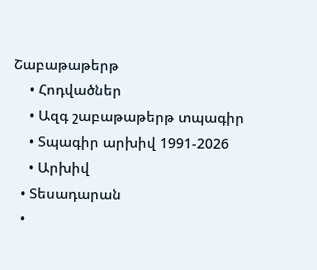Շաբաթաթերթ
    • Հոդվածներ
    • Ազգ շաբաթաթերթ տպագիր
    • Տպագիր արխիվ 1991-2026
    • Արխիվ
  • Տեսադարան
  •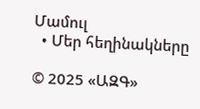Մամուլ
  • Մեր հեղինակները

© 2025 «ԱԶԳ»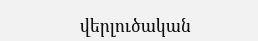վերլուծական